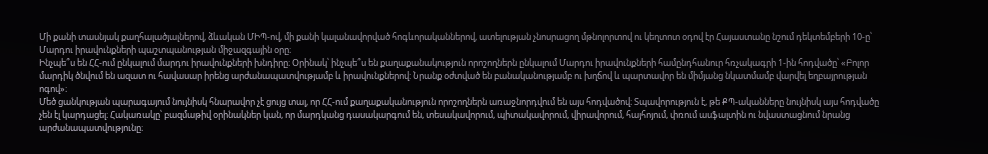Մի քանի տասնյակ քաղհալածյալներով, ձևական ՄԻՊ-ով, մի քանի կալանավորված հոգևորականներով, ատելության չնոսրացող մթնոլորտով ու կեղտոտ օդով էր Հայաստանը նշում դեկտեմբերի 10-ը՝ Մարդու իրավունքների պաշտպանության միջազգային օրը։
Ինչպե՞ս են ՀՀ-ում ընկալում մարդու իրավունքների խնդիրը։ Օրինակ՝ ինչպե՞ս են քաղաքանակություն որոշողներն ընկալում Մարդու իրավունքների համընդհանուր հռչակագրի 1-ին հոդվածը՝ «Բոլոր մարդիկ ծնվում են ազատ ու հավասար իրենց արժանապատվությամբ և իրավունքներով: Նրանք օժտված են բանականությամբ ու խղճով և պարտավոր են միմյանց նկատմամբ վարվել եղբայրության ոգով»։
Մեծ ցանկության պարագայում նույնիսկ հնարավոր չէ ցույց տալ, որ ՀՀ-ում քաղաքականություն որոշողներն առաջնորդվում են այս հոդվածով։ Տպավորություն է, թե ՔՊ-ականները նույնիսկ այս հոդվածը չեն էլ կարդացել։ Հակառակը՝ բազմաթիվ օրինակներ կան, որ մարդկանց դասակարգում են, տեսակավորում, պիտակավորում, վիրավորում, հայհոյում, փռում ասֆալտին ու նվաստացնում նրանց արժանապատվությունը։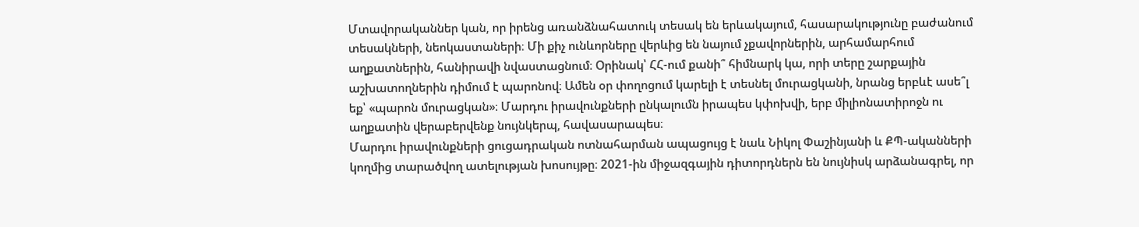Մտավորականներ կան, որ իրենց առանձնահատուկ տեսակ են երևակայում, հասարակությունը բաժանում տեսակների, նեոկաստաների։ Մի քիչ ունևորները վերևից են նայում չքավորներին, արհամարհում աղքատներին, հանիրավի նվաստացնում։ Օրինակ՝ ՀՀ-ում քանի՞ հիմնարկ կա, որի տերը շարքային աշխատողներին դիմում է պարոնով։ Ամեն օր փողոցում կարելի է տեսնել մուրացկանի, նրանց երբևէ ասե՞լ եք՝ «պարոն մուրացկան»։ Մարդու իրավունքների ընկալումն իրապես կփոխվի, երբ միլիոնատիրոջն ու աղքատին վերաբերվենք նույնկերպ, հավասարապես։
Մարդու իրավունքների ցուցադրական ոտնահարման ապացույց է նաև Նիկոլ Փաշինյանի և ՔՊ-ականների կողմից տարածվող ատելության խոսույթը։ 2021-ին միջազգային դիտորդներն են նույնիսկ արձանագրել, որ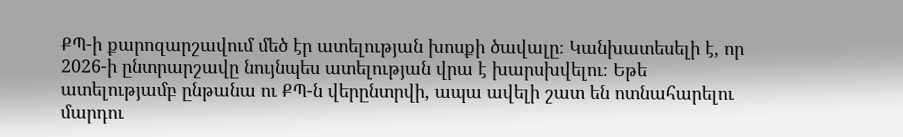ՔՊ-ի քարոզարշավում մեծ էր ատելության խոսքի ծավալը։ Կանխատեսելի է, որ 2026-ի ընտրարշավը նույնպես ատելության վրա է խարսխվելու։ Եթե ատելությամբ ընթանա ու ՔՊ-ն վերընտրվի, ապա ավելի շատ են ոտնահարելու մարդու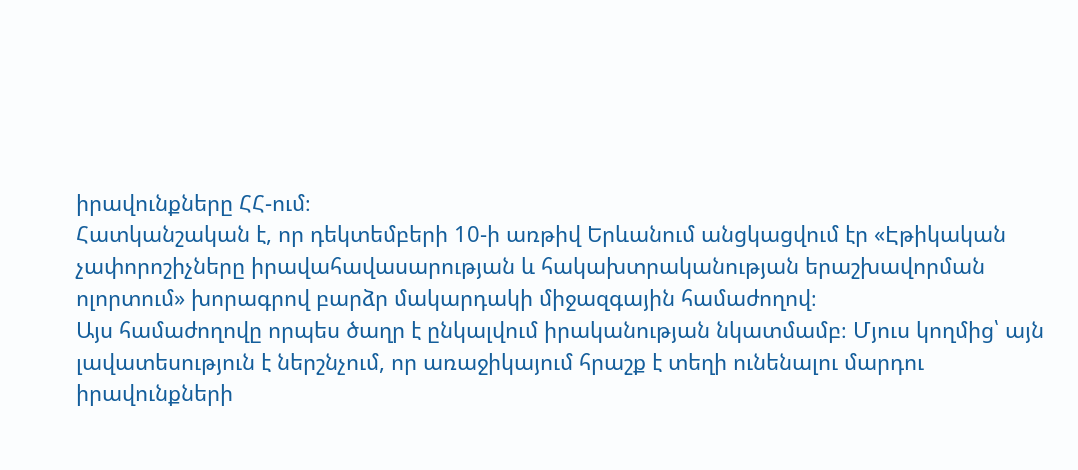իրավունքները ՀՀ-ում։
Հատկանշական է, որ դեկտեմբերի 10-ի առթիվ Երևանում անցկացվում էր «Էթիկական չափորոշիչները իրավահավասարության և հակախտրականության երաշխավորման ոլորտում» խորագրով բարձր մակարդակի միջազգային համաժողով։
Այս համաժողովը որպես ծաղր է ընկալվում իրականության նկատմամբ։ Մյուս կողմից՝ այն լավատեսություն է ներշնչում, որ առաջիկայում հրաշք է տեղի ունենալու մարդու իրավունքների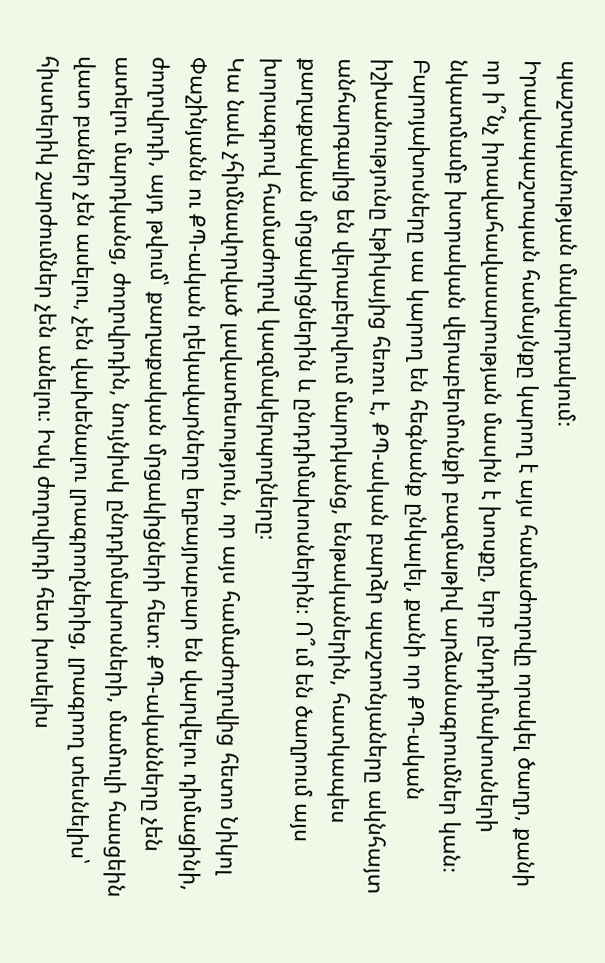պաշտպանության մակարդակում։
Իրավապաշտպան համայնքը կարող է այս համաժողովը որակել ծաղր, քանի որ ի՞նչ իրավահավասարության մասին է խոսքը, երբ ընդդիմախոսների նկատմամբ խտրական վերաբերմունքի բազմաթիվ արձանագրումներ կան։ Բարոյախոսները սա կարող են հեգնանք ընկալել, քանի որ ՔՊ-ական իշխանությունը էթիկայից հեռու է, ՔՊ-ական բարձր պաշտոնյաները ակնհայտ անհարգալից են վերաբերվում մարդկանց, ենթականերին, հատկապես քաղաքական մրցակիցներին և ընդդիմախոսներին։ Ո՞ւմ են ծաղրում այս խորագրով համաժողով կազմակերպողները։
Կա նաև չհիմնավորված լավատեսություն, որ այս համաժողովից հետո Նիկոլ Փաշինյանն ու ՔՊ-ական ղեկավարները եղբայրաբար են վարվելու դիմացինի, ժողովրդի, այդ թվում՝ քաղաքական մրցակիցների հետ։ ՔՊ-ականները չեն ատելու մարդկանց, ժողովրդին, նույնիսկ ընդդիմախոսների, մամուլի հասցեին վատ բաներ չեն ասելու, չեն վախենալու լրագրողներից, լրագրող տեսնելիս՝ հիստերիկ շարժումներ չեն անելու։ Իսկ ժողովրդի հետ խոսելիս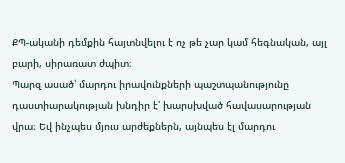ՔՊ-ականի դեմքին հայտնվելու է ոչ թե չար կամ հեգնական, այլ բարի, սիրառատ ժպիտ։
Պարզ ասած՝ մարդու իրավունքների պաշտպանությունը դաստիարակության խնդիր է՝ խարսխված հավասարության վրա։ Եվ ինչպես մյուս արժեքներն, այնպես էլ մարդու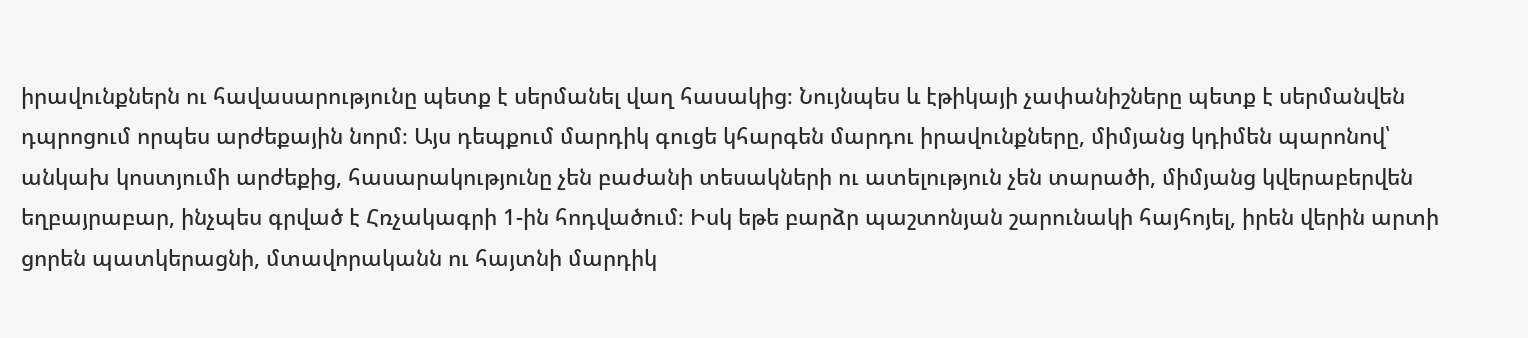իրավունքներն ու հավասարությունը պետք է սերմանել վաղ հասակից։ Նույնպես և էթիկայի չափանիշները պետք է սերմանվեն դպրոցում որպես արժեքային նորմ։ Այս դեպքում մարդիկ գուցե կհարգեն մարդու իրավունքները, միմյանց կդիմեն պարոնով՝ անկախ կոստյումի արժեքից, հասարակությունը չեն բաժանի տեսակների ու ատելություն չեն տարածի, միմյանց կվերաբերվեն եղբայրաբար, ինչպես գրված է Հռչակագրի 1-ին հոդվածում։ Իսկ եթե բարձր պաշտոնյան շարունակի հայհոյել, իրեն վերին արտի ցորեն պատկերացնի, մտավորականն ու հայտնի մարդիկ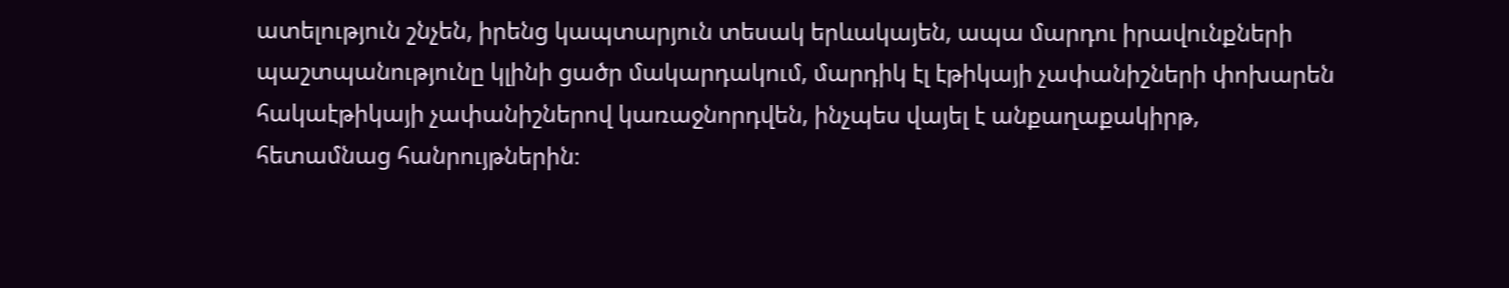ատելություն շնչեն, իրենց կապտարյուն տեսակ երևակայեն, ապա մարդու իրավունքների պաշտպանությունը կլինի ցածր մակարդակում, մարդիկ էլ էթիկայի չափանիշների փոխարեն հակաէթիկայի չափանիշներով կառաջնորդվեն, ինչպես վայել է անքաղաքակիրթ, հետամնաց հանրույթներին։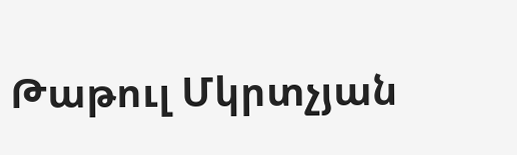Թաթուլ Մկրտչյան